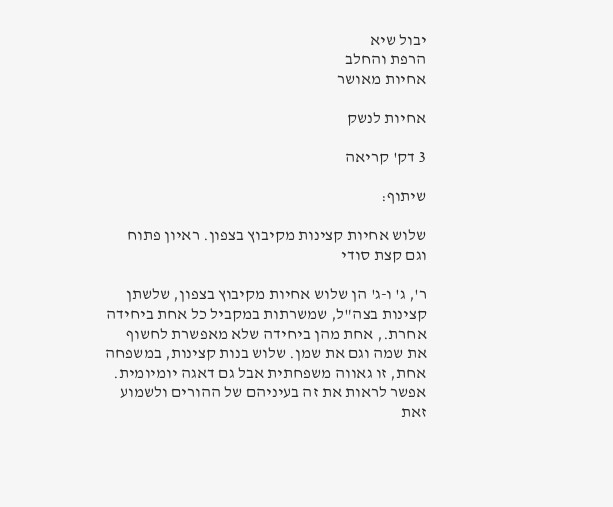יבול שיא
הרפת והחלב
אחיות מאושר

אחיות לנשק

3 דק' קריאה

שיתוף:

שלוש אחיות קצינות מקיבוץ בצפון. ראיון פתוח וגם קצת סודי

ר', ג' ו-ג' הן שלוש אחיות מקיבוץ בצפון, שלשתן קצינות בצה"ל, שמשרתות במקביל כל אחת ביחידה אחרת., אחת מהן ביחידה שלא מאפשרת לחשוף את שמה וגם את שמן. שלוש בנות קצינות, במשפחה אחת, זו גאווה משפחתית אבל גם דאגה יומיומית. אפשר לראות את זה בעיניהם של ההורים ולשמוע זאת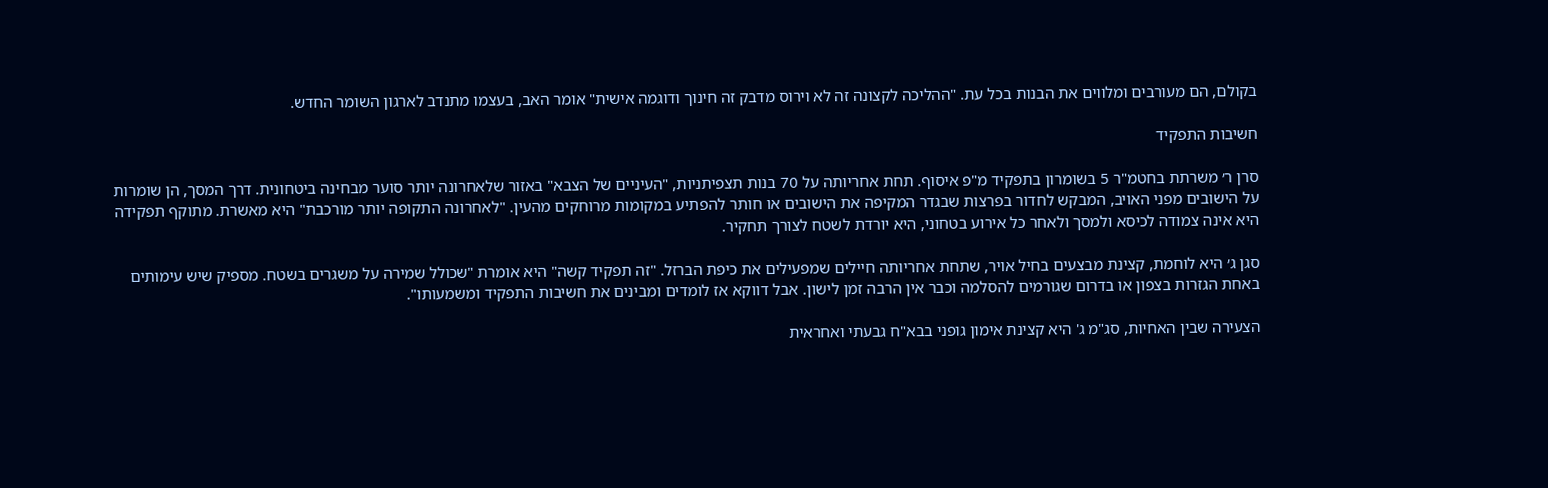בקולם, הם מעורבים ומלווים את הבנות בכל עת. "ההליכה לקצונה זה לא וירוס מדבק זה חינוך ודוגמה אישית" אומר האב, בעצמו מתנדב לארגון השומר החדש.

חשיבות התפקיד

סרן ר׳ משרתת בחטמ"ר 5 בשומרון בתפקיד מ"פ איסוף. תחת אחריותה על 70 בנות תצפיתניות, "העיניים של הצבא" באזור שלאחרונה יותר סוער מבחינה ביטחונית. דרך המסך, הן שומרות על הישובים מפני האויב, המבקש לחדור בפרצות שבגדר המקיפה את הישובים או חותר להפתיע במקומות מרוחקים מהעין. "לאחרונה התקופה יותר מורכבת" היא מאשרת. מתוקף תפקידה היא אינה צמודה לכיסא ולמסך ולאחר כל אירוע בטחוני, היא יורדת לשטח לצורך תחקיר.

סגן ג׳ היא לוחמת, קצינת מבצעים בחיל אויר, שתחת אחריותה חיילים שמפעילים את כיפת הברזל. "זה תפקיד קשה" היא אומרת "שכולל שמירה על משגרים בשטח. מספיק שיש עימותים באחת הגזרות בצפון או בדרום שגורמים להסלמה וכבר אין הרבה זמן לישון. אבל דווקא אז לומדים ומבינים את חשיבות התפקיד ומשמעותו".

הצעירה שבין האחיות, סג"מ ג' היא קצינת אימון גופני בבא"ח גבעתי ואחראית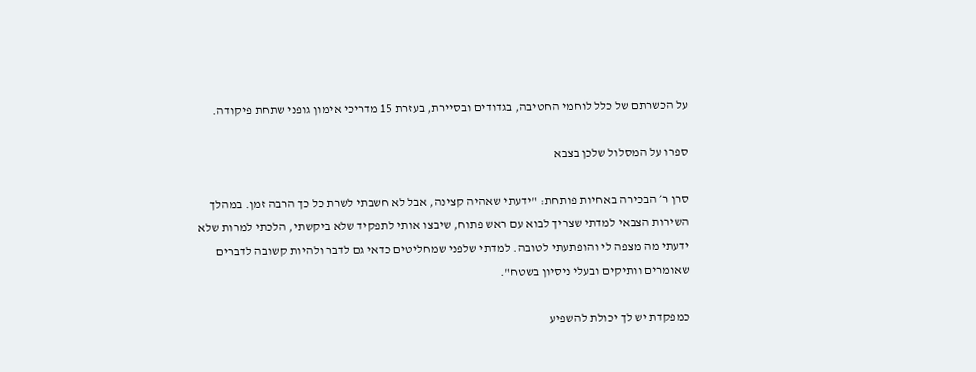על הכשרתם של כלל לוחמי החטיבה, בגדודים ובסיירת, בעזרת 15 מדריכי אימון גופני שתחת פיקודה.

ספרו על המסלול שלכן בצבא

סרן ר׳ הבכירה באחיות פותחת: "ידעתי שאהיה קצינה, אבל לא חשבתי לשרת כל כך הרבה זמן. במהלך השירות הצבאי למדתי שצריך לבוא עם ראש פתוח, שיבצו אותי לתפקיד שלא ביקשתי, הלכתי למרות שלא ידעתי מה מצפה לי והופתעתי לטובה. למדתי שלפני שמחליטים כדאי גם לדבר ולהיות קשובה לדברים שאומרים וותיקים ובעלי ניסיון בשטח".

כמפקדת יש לך יכולת להשפיע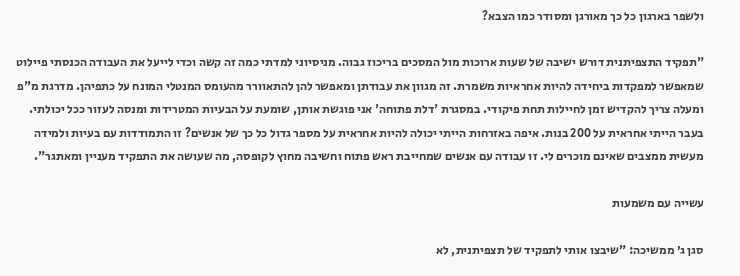ולשפר בארגון כל כך מאורגן ומסודר כמו הצבא?

"תפקיד התצפיתנית דורש ישיבה של שעות ארוכות מול המסכים בריכוז גבוה. מניסיוני למדתי כמה זה קשה וכדי לייעל את העבודה הכנסתי פיילוט שמאפשר למפקדות ביחידה להיות אחראיות משמרת. זה מגוון את עבודתן ומאפשר להן להתאוורר מהעומס המנטלי המונח על כתפיהן. מדרגת מ"פ ומעלה צריך להקדיש זמן לחיילות תחת פיקודי. במסגרת 'דלת פתוחה' אני פוגשת אותן, שומעת על הבעיות המטרידות ומנסה לעזור ככל יכולתי. בעבר הייתי אחראית על 200 בנות. איפה באזרחות הייתי יכולה להיות אחראית על מספר גדול כל כך של אנשים? זו התמודדות עם בעיות ולמידה מעשית ממצבים שאינם מוכרים לי. זו עבודה עם אנשים שמחייבת ראש פתוח וחשיבה מחוץ לקופסה, מה שעושה את התפקיד מעניין ומאתגר".

עשייה עם משמעות

סגן ג׳ ממשיכה: "שיבצו אותי לתפקיד של תצפיתנית, לא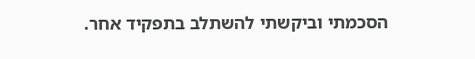הסכמתי וביקשתי להשתלב בתפקיד אחר.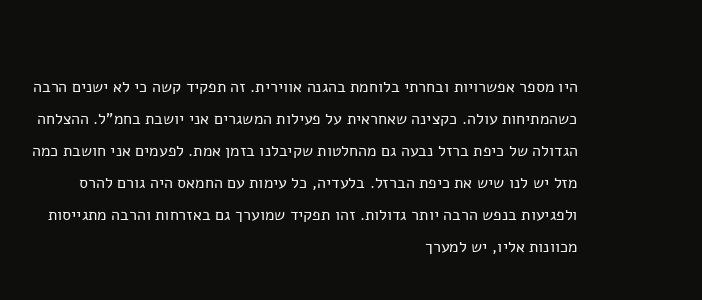היו מספר אפשרויות ובחרתי בלוחמת בהגנה אווירית. זה תפקיד קשה כי לא ישנים הרבה כשהמתיחות עולה. כקצינה שאחראית על פעילות המשגרים אני יושבת בחמ"ל. ההצלחה הגדולה של כיפת ברזל נבעה גם מהחלטות שקיבלנו בזמן אמת. לפעמים אני חושבת כמה מזל יש לנו שיש את כיפת הברזל. בלעדיה, כל עימות עם החמאס היה גורם להרס ולפגיעות בנפש הרבה יותר גדולות. זהו תפקיד שמוערך גם באזרחות והרבה מתגייסות מכוונות אליו, יש למערך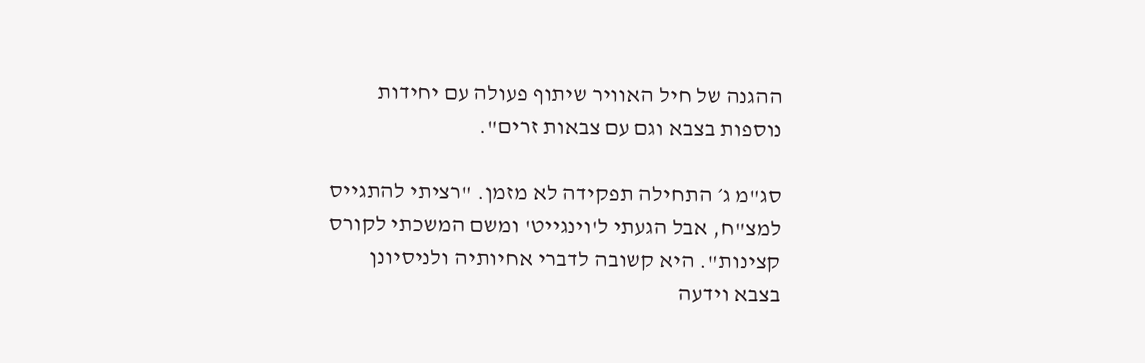ההגנה של חיל האוויר שיתוף פעולה עם יחידות נוספות בצבא וגם עם צבאות זרים".

סג"מ ג׳ התחילה תפקידה לא מזמן. "רציתי להתגייס למצ"ח, אבל הגעתי ל'וינגייט' ומשם המשכתי לקורס קצינות". היא קשובה לדברי אחיותיה ולניסיונן בצבא וידעה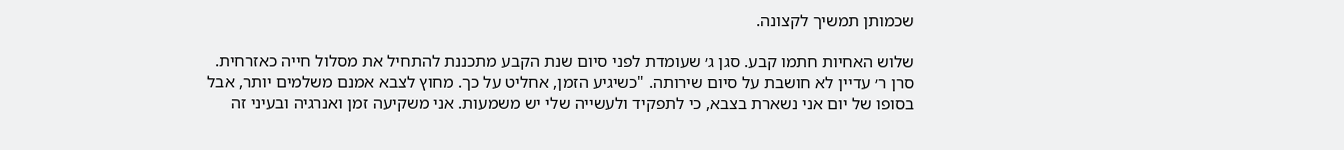שכמותן תמשיך לקצונה.

שלוש האחיות חתמו קבע. סגן ג׳ שעומדת לפני סיום שנת הקבע מתכננת להתחיל את מסלול חייה כאזרחית. סרן ר׳ עדיין לא חושבת על סיום שירותה. "כשיגיע הזמן, אחליט על כך. מחוץ לצבא אמנם משלמים יותר, אבל בסופו של יום אני נשארת בצבא, כי לתפקיד ולעשייה שלי יש משמעות. אני משקיעה זמן ואנרגיה ובעיני זה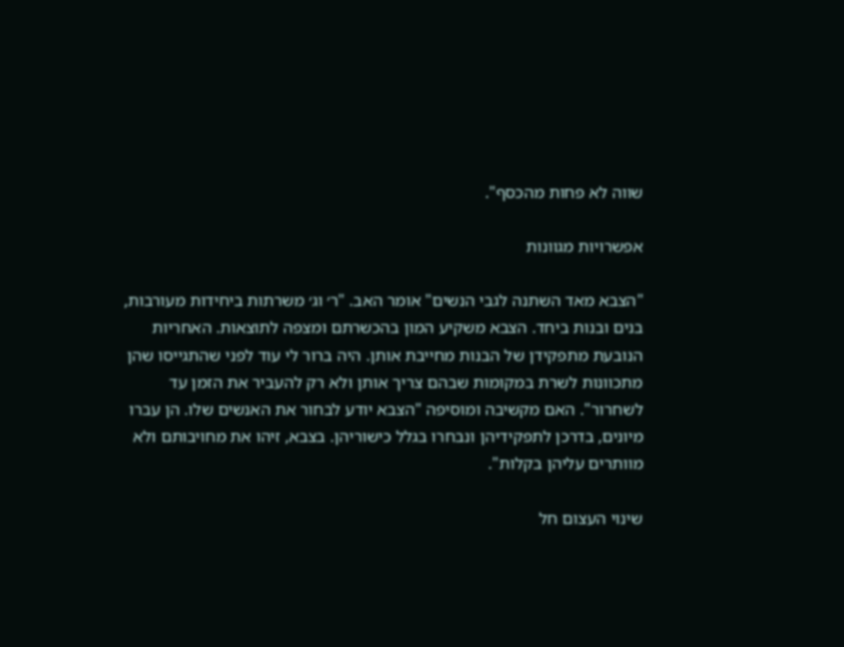שווה לא פחות מהכסף".

אפשרויות מגוונות

"הצבא מאד השתנה לגבי הנשים" אומר האב. "ר׳ וג׳ משרתות ביחידות מעורבות, בנים ובנות ביחד. הצבא משקיע המון בהכשרתם ומצפה לתוצאות. האחריות הנובעת מתפקידן של הבנות מחייבת אותן. היה ברור לי עוד לפני שהתגייסו שהן מתכוונות לשרת במקומות שבהם צריך אותן ולא רק להעביר את הזמן עד לשחרור". האם מקשיבה ומוסיפה "הצבא יודע לבחור את האנשים שלו. הן עברו מיונים, בדרכן לתפקידיהן ונבחרו בגלל כישוריהן. בצבא, זיהו את מחויבותם ולא מוותרים עליהן בקלות".

שינוי העצום חל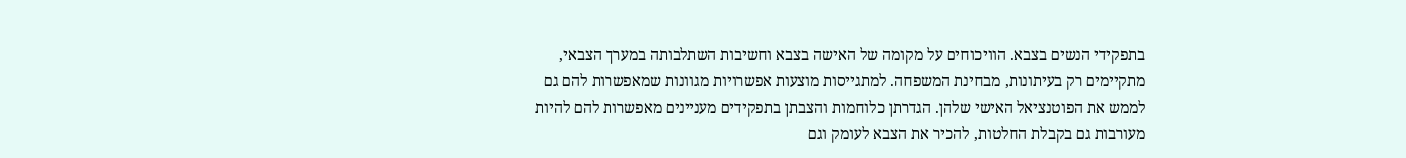בתפקידי הנשים בצבא. הוויכוחים על מקומה של האישה בצבא וחשיבות השתלבותה במערך הצבאי, מתקיימים רק בעיתונות, מבחינת המשפחה. למתגייסות מוצעות אפשרויות מגוונות שמאפשרות להם גם לממש את הפוטנציאל האישי שלהן. הגדרתן כלוחמות והצבתן בתפקידים מעניינים מאפשרות להם להיות מעורבות גם בקבלת החלטות, להכיר את הצבא לעומק וגם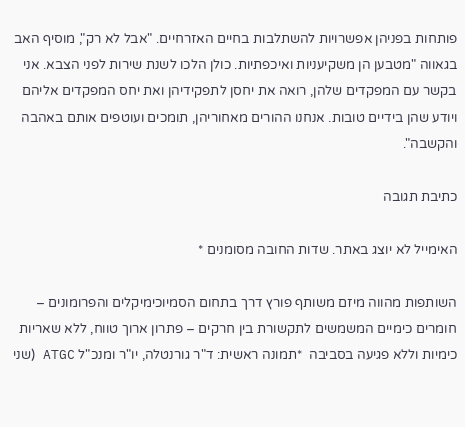פותחות בפניהן אפשרויות להשתלבות בחיים האזרחיים. "אבל לא רק", מוסיף האב בגאווה "מטבען הן משקיעניות ואיכפתיות. כולן הלכו לשנת שירות לפני הצבא. אני בקשר עם המפקדים שלהן, רואה את יחסן לתפקידיהן ואת יחס המפקדים אליהם ויודע שהן בידיים טובות. אנחנו ההורים מאחוריהן, תומכים ועוטפים אותם באהבה והקשבה".

כתיבת תגובה

האימייל לא יוצג באתר. שדות החובה מסומנים *

השותפות מהווה מיזם משותף פורץ דרך בתחום הסמיוכימיקלים והפרומונים – חומרים כימיים המשמשים לתקשורת בין חרקים – פתרון ארוך טווח, ללא שאריות כימיות וללא פגיעה בסביבה  *תמונה ראשית: ד"ר גורנטלה, יו"ר ומנכ"ל ATGC (שני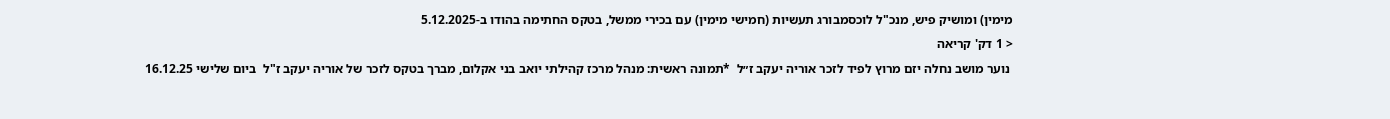מימין) ומושיק פיש, מנכ"ל לוכסמבורג תעשיות (חמישי מימין) עם בכירי ממשל, בטקס החתימה בהודו ב-5.12.2025
< 1 דק' קריאה
 נוער מושב נחלה יזם מרוץ לפיד לזכר אוריה יעקב ז״ל  *תמונה ראשית: מנהל מרכז קהילתי יואב בני אקלום, מברך בטקס לזכר של אוריה יעקב ז"ל  ביום שלישי 16.12.25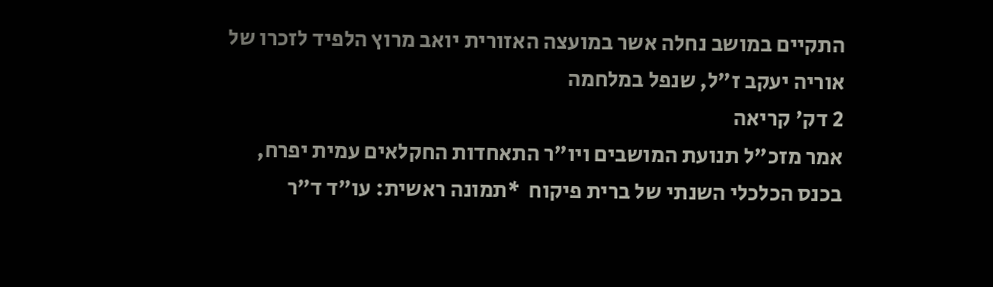התקיים במושב נחלה אשר במועצה האזורית יואב מרוץ הלפיד לזכרו של אוריה יעקב ז״ל, שנפל במלחמה
2 דק' קריאה
אמר מזכ"ל תנועת המושבים ויו"ר התאחדות החקלאים עמית יפרח, בכנס הכלכלי השנתי של ברית פיקוח  *תמונה ראשית: עו״ד ד״ר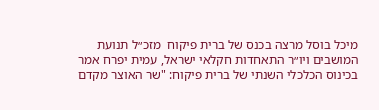מיכל בוסל מרצה בכנס של ברית פיקוח  מזכ״ל תנועת המושבים ויו״ר התאחדות חקלאי ישראל, עמית יפרח אמר בכינוס הכלכלי השנתי של ברית פיקוח: "שר האוצר מקדם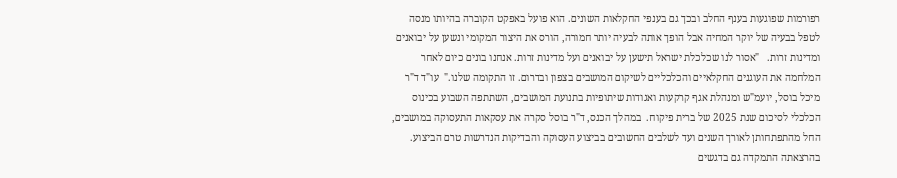רפורמות שפוגעות בענף החלב ובכך גם בענפי החקלאות השונים. הוא פועל באפקט הקוברה בהיותו מנסה לטפל בבעיה של יוקר המחיה אבל הופך אותה לבעיה יותר חמורה, הורס את היצור המקומי ונשען על יבואנים ומדינות זרות.   "אסור לנו שכלכלת ישראל תישען על יבואנים ועל מדינות זרות. אנחנו בונים כיום לאחר המלחמה את העוגנים החקלאיים והכלכליים לשיקום המושבים בצפון ובדרום. זו התקומה שלנו."  עו"ד ד"ר מיכל בוסל, יועמ"ש ומנהלת אגף קרקעות ואגודות שיתופיות בתנועת המושבים, השתתפה השבוע בכינוס הכלכלי לסיכום שנת 2025 של ברית פיקוח.  במהלך הכנס, ד"ר בוסל סקרה את עסקאות התעסוקה במושבים, החל מהתפתחותן לאורך השנים ועד לשלבים החשובים בביצוע העסוקה והבדיקות הנדרשות טרם הביצוע. בהרצאתה התמקדה גם בדגשים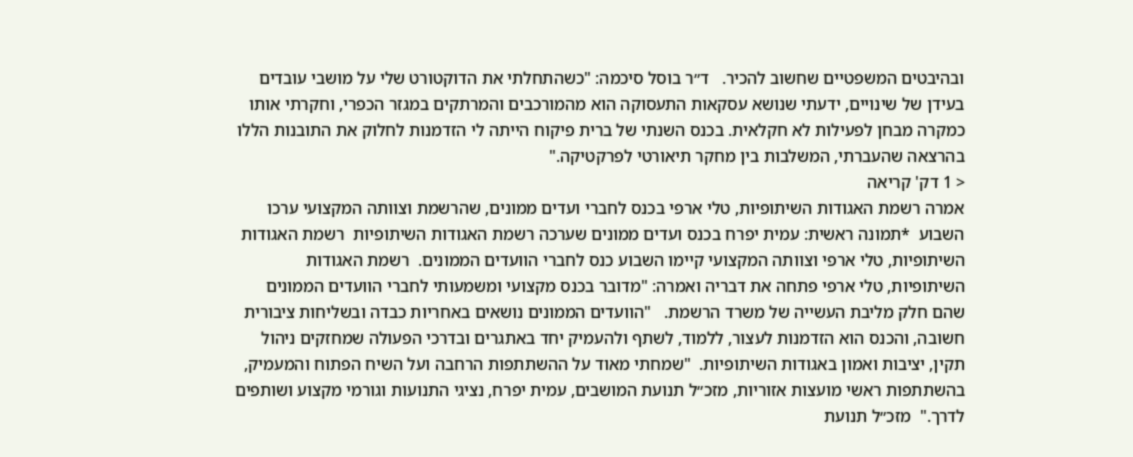ובהיבטים המשפטיים שחשוב להכיר.   ד״ר בוסל סיכמה: "כשהתחלתי את הדוקטורט שלי על מושבי עובדים בעידן של שינויים, ידעתי שנושא עסקאות התעסוקה הוא מהמורכבים והמרתקים במגזר הכפרי, וחקרתי אותו כמקרה מבחן לפעילות לא חקלאית. בכנס השנתי של ברית פיקוח הייתה לי הזדמנות לחלוק את התובנות הללו בהרצאה שהעברתי, המשלבות בין מחקר תיאורטי לפרקטיקה."
< 1 דק' קריאה
אמרה רשמת האגודות השיתופיות, טלי ארפי בכנס לחברי ועדים ממונים, שהרשמת וצוותה המקצועי ערכו השבוע  *תמונה ראשית: עמית יפרח בכנס ועדים ממונים שערכה רשמת האגודות השיתופיות  רשמת האגודות השיתופיות, טלי ארפי וצוותה המקצועי קיימו השבוע כנס לחברי הוועדים הממונים.  רשמת האגודות השיתופיות, טלי ארפי פתחה את דבריה ואמרה: "מדובר בכנס מקצועי ומשמעותי לחברי הוועדים הממונים שהם חלק מליבת העשייה של משרד הרשמת.   "הוועדים הממונים נושאים באחריות כבדה ובשליחות ציבורית חשובה, והכנס הוא הזדמנות לעצור, ללמוד, לשתף ולהעמיק יחד באתגרים ובדרכי הפעולה שמחזקים ניהול תקין, יציבות ואמון באגודות השיתופיות.  "שמחתי מאוד על ההשתתפות הרחבה ועל השיח הפתוח והמעמיק, בהשתתפות ראשי מועצות אזוריות, מזכ״ל תנועת המושבים, עמית יפרח, נציגי התנועות וגורמי מקצוע ושותפים לדרך."  מזכ״ל תנועת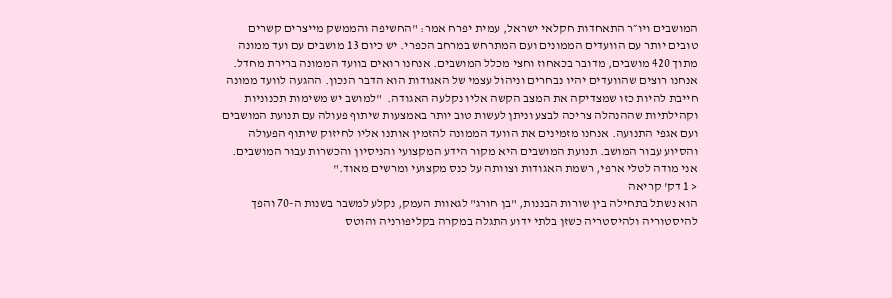המושבים ויו״ר התאחדות חקלאי ישראל, עמית יפרח אמר: "החשיפה והממשק מייצרים קשרים טובים יותר עם הוועדים הממונים ועם המתרחש במרחב הכפרי. יש כיום 13 מושבים עם ועד ממונה מתוך 420 מושבים, מדובר בכאחוז וחצי מכלל המושבים. אנחנו רואים בוועד הממונה ברירת מחדל. אנחנו רוצים שהוועדים יהיו נבחרים וניהול עצמי של האגודות הוא הדבר הנכון. ההגעה לוועד ממונה חייבת להיות כזו שמצדיקה את המצב הקשה אליו נקלעה האגודה.  "למושב יש משימות תכנוניות וקהילתיות שההנהלה צריכה לבצע וניתן לעשות טוב יותר באמצעות שיתוף פעולה עם תנועת המושבים ועם אגפי התנועה. אנחנו מזמינים את הוועד הממונה להזמין אותנו אליו לחיזוק שיתוף הפעולה והסיוע עבור המושב. תנועת המושבים היא מקור הידע המקצועי והניסיון והכשרות עבור המושבים. אני מודה לטלי ארפי, רשמת האגודות וצוותה על כנס מקצועי ומרשים מאוד."
< 1 דק' קריאה
הוא נשתל בתחילה בין שורות הבננות, "בן חורג" לגאוות העמק, נקלע למשבר בשנות ה-70 והפך להיסטוריה ולהיסטריה כשזן בלתי ידוע התגלה במקרה בקליפורניה והוטס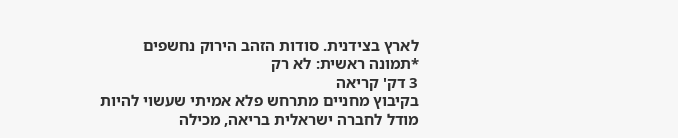לארץ בצידנית. סודות הזהב הירוק נחשפים  *תמונה ראשית: לא רק
3 דק' קריאה
בקיבוץ מחניים מתרחש פלא אמיתי שעשוי להיות מודל לחברה ישראלית בריאה, מכילה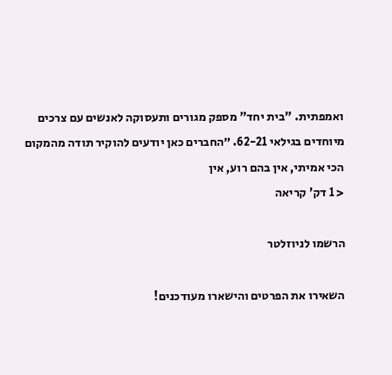ואמפתית. "בית יחד" מספק מגורים ותעסוקה לאנשים עם צרכים מיוחדים בגילאי 62-21. ״החברים כאן יודעים להוקיר תודה מהמקום הכי אמיתי, אין בהם רוע, אין
< 1 דק' קריאה

הרשמו לניוזלטר

השאירו את הפרטים והישארו מעודכנים!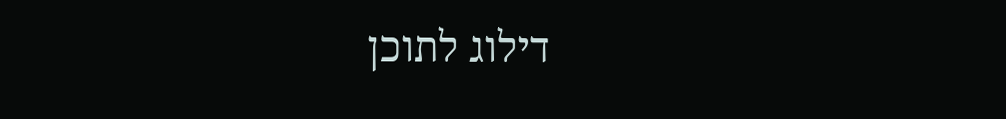דילוג לתוכן